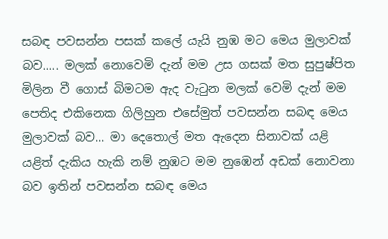සබඳ පවසන්න පසක් කලේ යැයි නුඹ මට මෙය මුලාවක් බව..... මලක් නොවෙමි දැන් මම උස ගසක් මත සුපුෂ්පිත මිලින වී ගොස් බිමටම ඇද වැටුන මලක් වෙමි දැන් මම පෙතිද එකිනෙක ගිලිහුන එසේමුත් පවසන්න සබඳ මෙය මුලාවක් බව... මා දෙතොල් මත ඇදෙන සිනාවක් යළි යළිත් දැකිය හැකි නම් නුඹට මම නුඹෙන් අඩක් නොවනා බව ඉතින් පවසන්න සබඳ මෙය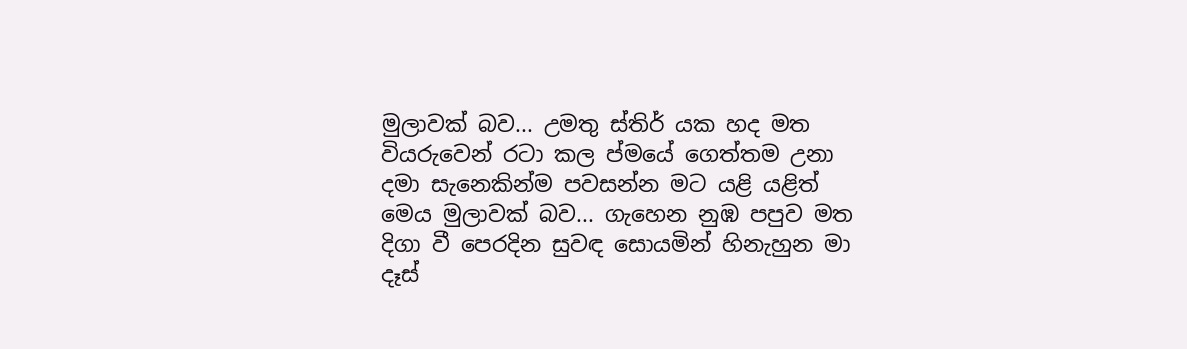මුලාවක් බව... උමතු ස්තිර් යක හද මත වියරුවෙන් රටා කල ප්මයේ ගෙත්තම උනා දමා සැනෙකින්ම පවසන්න මට යළි යළිත් මෙය මුලාවක් බව... ගැහෙන නුඹ පපුව මත දිගා වී පෙරදින සුවඳ සොයමින් හිනැහුන මා දෑස්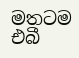මතටම එබී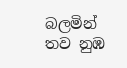බලමින් තව නුඹ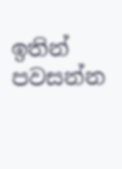ඉතින් පවසන්න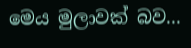මෙය මුලාවක් බව...